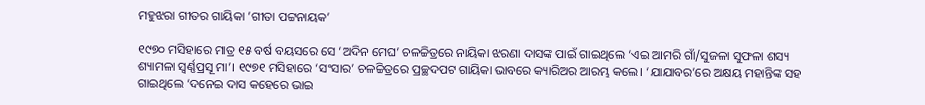ମହୁଝରା ଗୀତର ଗାୟିକା ’ଗୀତା ପଟ୍ଟନାୟକ’

୧୯୭୦ ମସିହାରେ ମାତ୍ର ୧୫ ବର୍ଷ ବୟସରେ ସେ ‘ଅଦିନ ମେଘ’ ଚଳଚ୍ଚିତ୍ରରେ ନାୟିକା ଝରଣା ଦାସଙ୍କ ପାଇଁ ଗାଇଥିଲେ ‘ଏଇ ଆମରି ଗାଁ/ସୁଜଳା ସୁଫଳା ଶସ୍ୟ ଶ୍ୟାମଳା ସ୍ୱର୍ଣ୍ଣପ୍ରସୂ ମା’। ୧୯୭୧ ମସିହାରେ ‘ସଂସାର’ ଚଳଚ୍ଚିତ୍ରରେ ପ୍ରଚ୍ଛଦପଟ ଗାୟିକା ଭାବରେ କ୍ୟାରିଅର ଆରମ୍ଭ କଲେ। ‘ଯାଯାବର’ରେ ଅକ୍ଷୟ ମହାନ୍ତିଙ୍କ ସହ ଗାଇଥିଲେ ‘ଦନେଇ ଦାସ କହେରେ ଭାଇ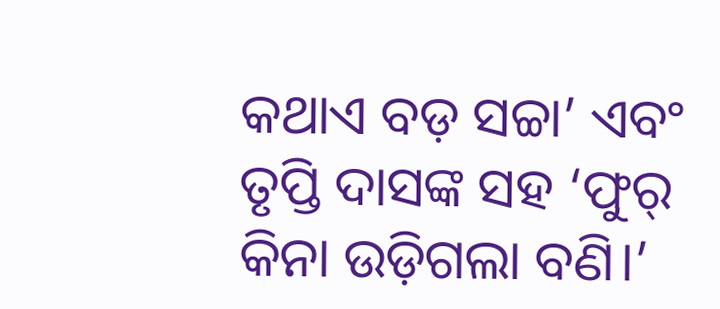କଥାଏ ବଡ଼ ସଚ୍ଚା’ ଏବଂ ତୃପ୍ତି ଦାସଙ୍କ ସହ ‘ଫୁର୍ କିନା ଉଡ଼ିଗଲା ବଣି।’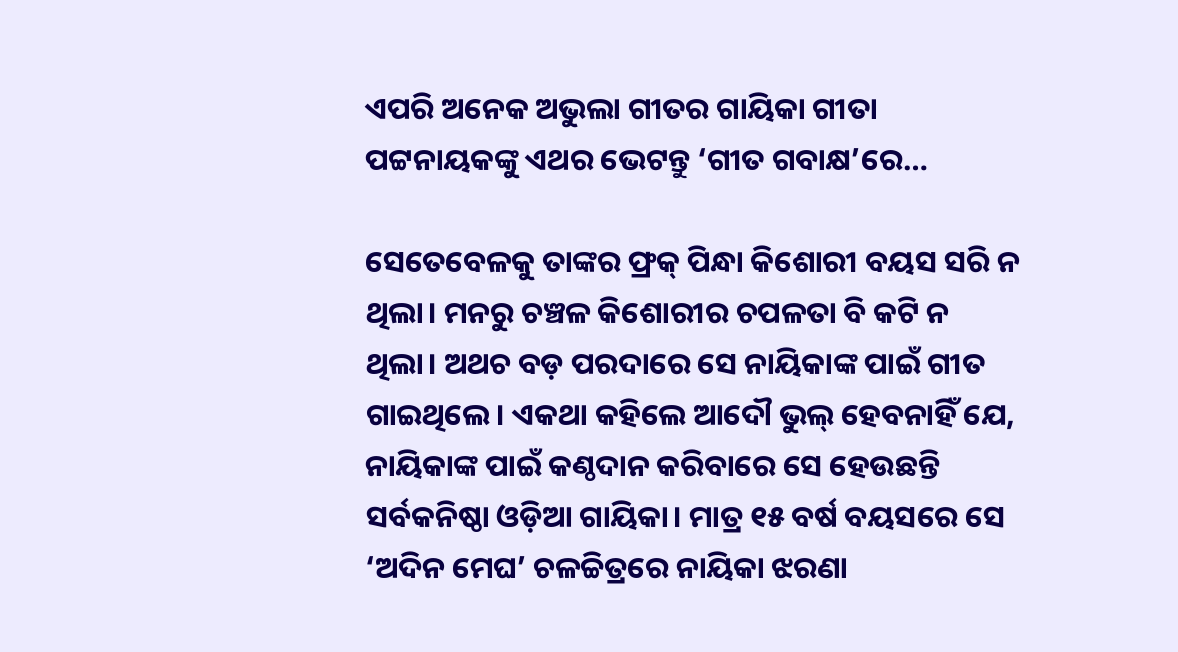ଏପରି ଅନେକ ଅଭୁଲା ଗୀତର ଗାୟିକା ଗୀତା ପଟ୍ଟନାୟକଙ୍କୁ ଏଥର ଭେଟନ୍ତୁ ‘ଗୀତ ଗବାକ୍ଷ’ରେ…

ସେତେବେଳକୁ ତାଙ୍କର ଫ୍ରକ୍ ପିନ୍ଧା କିଶୋରୀ ବୟସ ସରି ନ ଥିଲା। ମନରୁ ଚଞ୍ଚଳ କିଶୋରୀର ଚପଳତା ବି କଟି ନ ଥିଲା। ଅଥଚ ବଡ଼ ପରଦାରେ ସେ ନାୟିକାଙ୍କ ପାଇଁ ଗୀତ ଗାଇଥିଲେ। ଏକଥା କହିଲେ ଆଦୌ ଭୁଲ୍ ହେବନାହିଁ ଯେ, ନାୟିକାଙ୍କ ପାଇଁ କଣ୍ଠଦାନ କରିବାରେ ସେ ହେଉଛନ୍ତି ସର୍ବକନିଷ୍ଠା ଓଡ଼ିଆ ଗାୟିକା। ମାତ୍ର ୧୫ ବର୍ଷ ବୟସରେ ସେ ‘ଅଦିନ ମେଘ’ ଚଳଚ୍ଚିତ୍ରରେ ନାୟିକା ଝରଣା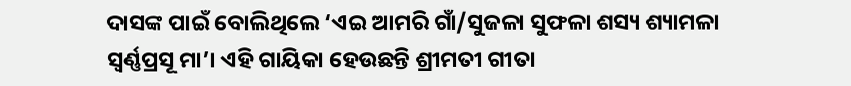ଦାସଙ୍କ ପାଇଁ ବୋଲିଥିଲେ ‘ଏଇ ଆମରି ଗାଁ/ସୁଜଳା ସୁଫଳା ଶସ୍ୟ ଶ୍ୟାମଳା ସ୍ୱର୍ଣ୍ଣପ୍ରସୂ ମା’। ଏହି ଗାୟିକା ହେଉଛନ୍ତି ଶ୍ରୀମତୀ ଗୀତା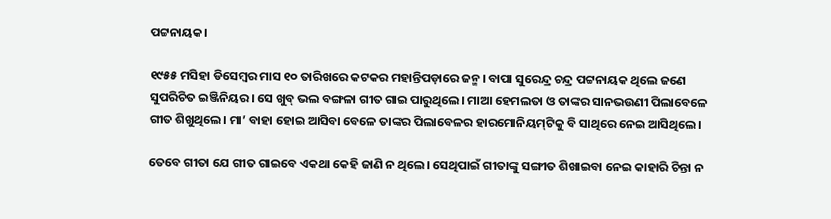ପଟ୍ଟନାୟକ।

୧୯୫୫ ମସିହା ଡିସେମ୍ବର ମାସ ୧୦ ତାରିଖରେ କଟକର ମହାନ୍ତିପଡ଼ାରେ ଜନ୍ମ। ବାପା ସୁରେନ୍ଦ୍ର ଚନ୍ଦ୍ର ପଟ୍ଟନାୟକ ଥିଲେ ଜଣେ ସୁପରିଚିତ ଇଞ୍ଜିନିୟର। ସେ ଖୁବ୍ ଭଲ ବଙ୍ଗଳା ଗୀତ ଗାଇ ପାରୁଥିଲେ। ମାଆ ହେମଲତା ଓ ତାଙ୍କର ସାନଭଉଣୀ ପିଲାବେଳେ ଗୀତ ଶିଖୁଥିଲେ। ମା’ ବାହା ହୋଇ ଆସିବା ବେଳେ ତାଙ୍କର ପିଲାବେଳର ହାରମୋନିୟମ୍‌ଟିକୁ ବି ସାଥିରେ ନେଇ ଆସିଥିଲେ।

ତେବେ ଗୀତା ଯେ ଗୀତ ଗାଇବେ ଏକଥା କେହି ଜାଣି ନ ଥିଲେ। ସେଥିପାଇଁ ଗୀତାଙ୍କୁ ସଙ୍ଗୀତ ଶିଖାଇବା ନେଇ କାହାରି ଚିନ୍ତା ନ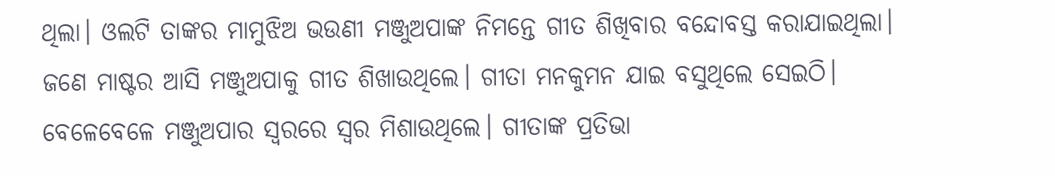ଥିଲା। ଓଲଟି ତାଙ୍କର ମାମୁଝିଅ ଭଉଣୀ ମଞ୍ଜୁଅପାଙ୍କ ନିମନ୍ତେ ଗୀତ ଶିଖିବାର ବନ୍ଦୋବସ୍ତ କରାଯାଇଥିଲା। ଜଣେ ମାଷ୍ଟର ଆସି ମଞ୍ଜୁଅପାକୁ ଗୀତ ଶିଖାଉଥିଲେ। ଗୀତା ମନକୁମନ ଯାଇ ବସୁଥିଲେ ସେଇଠି। ବେଳେବେଳେ ମଞ୍ଜୁଅପାର ସ୍ୱରରେ ସ୍ୱର ମିଶାଉଥିଲେ। ଗୀତାଙ୍କ ପ୍ରତିଭା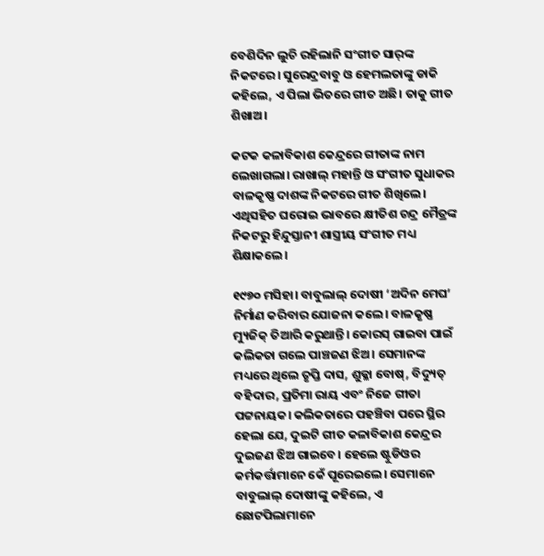ବେଶିଦିନ ଲୁଚି ରହିଲାନି ସଂଗୀତ ସାର୍‌ଙ୍କ ନିକଟରେ। ସୁରେନ୍ଦ୍ରବାବୁ ଓ ହେମଲତାଙ୍କୁ ଡାକି କହିଲେ, ଏ ପିଲା ଭିତରେ ଗୀତ ଅଛି। ତାକୁ ଗୀତ ଶିଖାଅ।

କଟକ କଳାବିକାଶ କେନ୍ଦ୍ରରେ ଗୀତାଙ୍କ ନାମ ଲେଖାଗଲା। ରାଖାଲ୍ ମହାନ୍ତି ଓ ସଂଗୀତ ସୁଧାକର ବାଳକୃଷ୍ଣ ଦାଶଙ୍କ ନିକଟରେ ଗୀତ ଶିଖିଲେ। ଏଥିସହିତ ଘରୋଇ ଭାବରେ କ୍ଷୀତିଶ ଚନ୍ଦ୍ର ମୈତ୍ରଙ୍କ ନିକଟରୁ ହିନ୍ଦୁସ୍ତାନୀ ଶାସ୍ତ୍ରୀୟ ସଂଗୀତ ମଧ୍ୟ ଶିକ୍ଷାକଲେ।

୧୯୭୦ ମସିହା। ବାବୁଲାଲ୍ ଦୋଷୀ ‘ଅଦିନ ମେଘ’ ନିର୍ମାଣ କରିବାର ଯୋଜନା କଲେ। ବାଳକୃଷ୍ଣ ମ୍ୟୁଜିକ୍ ତିଆରି କରୁଥାନ୍ତି। କୋରସ୍ ଗାଇବା ପାଇଁ କଲିକତା ଗଲେ ପାଞ୍ଚଜଣ ଝିଅ। ସେମାନଙ୍କ ମଧ୍ୟରେ ଥିଲେ ତୃପ୍ତି ଦାସ, ଶୁକ୍ଳା ବୋଷ୍, ବିଦ୍ୟୁତ୍ ବହିଦାର, ପ୍ରତିମା ରାୟ ଏବଂ ନିଜେ ଗୀତା ପଟ୍ଟନାୟକ। କଲିକତାରେ ପହଞ୍ଚିବା ପରେ ସ୍ଥିର ହେଲା ଯେ, ଦୁଇଟି ଗୀତ କଳାବିକାଶ କେନ୍ଦ୍ରର ଦୁଇଜଣ ଝିଅ ଗାଇବେ। ହେଲେ ଷ୍ଟୁଡିଓର କର୍ମକର୍ତ୍ତାମାନେ କେଁ ପୂରେଇଲେ। ସେମାନେ ବାବୁଲାଲ୍ ଦୋଷୀଙ୍କୁ କହିଲେ, ଏ ଛୋଟପିଲାମାନେ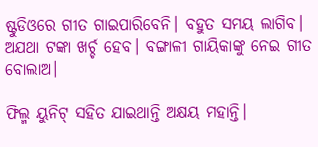ଷ୍ଟୁଡିଓରେ ଗୀତ ଗାଇପାରିବେନି। ବହୁତ ସମୟ ଲାଗିବ। ଅଯଥା ଟଙ୍କା ଖର୍ଚ୍ଚ ହେବ। ବଙ୍ଗାଳୀ ଗାୟିକାଙ୍କୁ ନେଇ ଗୀତ ବୋଲାଅ।

ଫିଲ୍ମ ୟୁନିଟ୍ ସହିତ ଯାଇଥାନ୍ତି ଅକ୍ଷୟ ମହାନ୍ତି।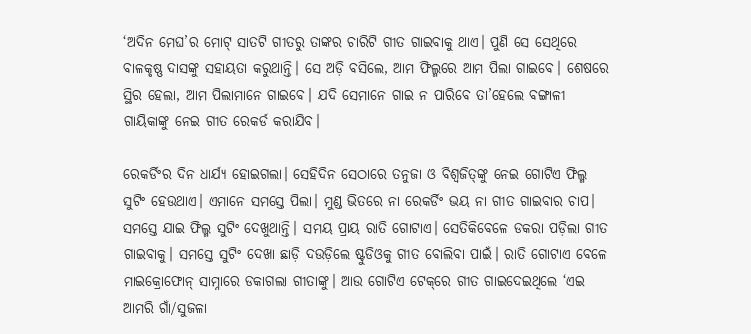‘ଅଦିନ ମେଘ’ର ମୋଟ୍ ସାତଟି ଗୀତରୁ ତାଙ୍କର ଚାରିଟି ଗୀତ ଗାଇବାକୁ ଥାଏ। ପୁଣି ସେ ସେଥିରେ ବାଳକୃଷ୍ଣ ଦାସଙ୍କୁ ସହାୟତା କରୁଥାନ୍ତି। ସେ ଅଡ଼ି ବସିଲେ, ଆମ ଫିଲ୍ମରେ ଆମ ପିଲା ଗାଇବେ। ଶେଷରେ ସ୍ଥିର ହେଲା, ଆମ ପିଲାମାନେ ଗାଇବେ। ଯଦି ସେମାନେ ଗାଇ ନ ପାରିବେ ତା’ହେଲେ ବଙ୍ଗାଳୀ ଗାୟିକାଙ୍କୁ ନେଇ ଗୀତ ରେକର୍ଡ କରାଯିବ।

ରେକର୍ଡିଂର ଦିନ ଧାର୍ଯ୍ୟ ହୋଇଗଲା। ସେହିଦିନ ସେଠାରେ ତନୁଜା ଓ ବିଶ୍ୱଜିତ୍‌ଙ୍କୁ ନେଇ ଗୋଟିଏ ଫିଲ୍ମ ସୁଟିଂ ହେଉଥାଏ। ଏମାନେ ସମସ୍ତେ ପିଲା। ମୁଣ୍ଡ ଭିତରେ ନା ରେକର୍ଡିଂ ଭୟ ନା ଗୀତ ଗାଇବାର ଚାପ। ସମସ୍ତେ ଯାଇ ଫିଲ୍ମ ସୁଟିଂ ଦେଖୁଥାନ୍ତି। ସମୟ ପ୍ରାୟ ରାତି ଗୋଟାଏ। ସେତିକିବେଳେ ଡକରା ପଡ଼ିଲା ଗୀତ ଗାଇବାକୁ। ସମସ୍ତେ ସୁଟିଂ ଦେଖା ଛାଡ଼ି ଦଉଡ଼ିଲେ ଷ୍ଟୁଡିଓକୁ ଗୀତ ବୋଲିବା ପାଇଁ। ରାତି ଗୋଟାଏ ବେଳେ ମାଇକ୍ରୋଫୋନ୍ ସାମ୍ନାରେ ଡକାଗଲା ଗୀତାଙ୍କୁ। ଆଉ ଗୋଟିଏ ଟେକ୍‌ରେ ଗୀତ ଗାଇଦେଇଥିଲେ ‘ଏଇ ଆମରି ଗାଁ/ସୁଜଳା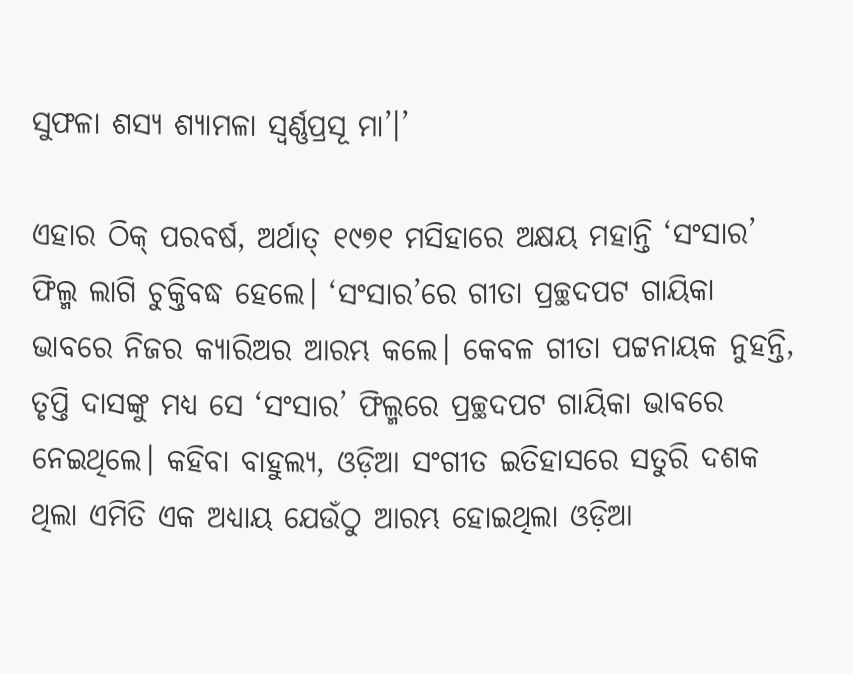ସୁଫଳା ଶସ୍ୟ ଶ୍ୟାମଳା ସ୍ୱର୍ଣ୍ଣପ୍ରସୂ ମା’।’

ଏହାର ଠିକ୍ ପରବର୍ଷ, ଅର୍ଥାତ୍ ୧୯୭୧ ମସିହାରେ ଅକ୍ଷୟ ମହାନ୍ତି ‘ସଂସାର’ ଫିଲ୍ମ ଲାଗି ଚୁକ୍ତିବଦ୍ଧ ହେଲେ। ‘ସଂସାର’ରେ ଗୀତା ପ୍ରଚ୍ଛଦପଟ ଗାୟିକା ଭାବରେ ନିଜର କ୍ୟାରିଅର ଆରମ୍ଭ କଲେ। କେବଳ ଗୀତା ପଟ୍ଟନାୟକ ନୁହନ୍ତି, ତୃପ୍ତି ଦାସଙ୍କୁ ମଧ୍ୟ ସେ ‘ସଂସାର’ ଫିଲ୍ମରେ ପ୍ରଚ୍ଛଦପଟ ଗାୟିକା ଭାବରେ ନେଇଥିଲେ। କହିବା ବାହୁଲ୍ୟ, ଓଡ଼ିଆ ସଂଗୀତ ଇତିହାସରେ ସତୁରି ଦଶକ ଥିଲା ଏମିତି ଏକ ଅଧ୍ୟାୟ ଯେଉଁଠୁ ଆରମ୍ଭ ହୋଇଥିଲା ଓଡ଼ିଆ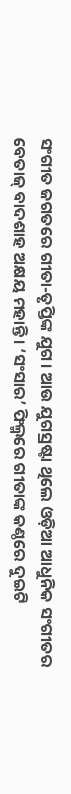ସଂଗୀତ ଜଗତରେ ଗୀତା-ତୃପ୍ତିଙ୍କ ଯୁଗ। ଆଉ ଯୁଗସ୍ରଷ୍ଟା ଥିଲେ ଓଡ଼ିଆ ଆଧୁନିକ ସଂଗୀତର ବେତାଜ୍ ବାଦଶାହ ଅକ୍ଷୟ ମହାନ୍ତି। ‘ସଂସାର’ ଫିଲ୍ମରେ ଗୀତାଙ୍କ କଣ୍ଠରେ ଦୁଇଟି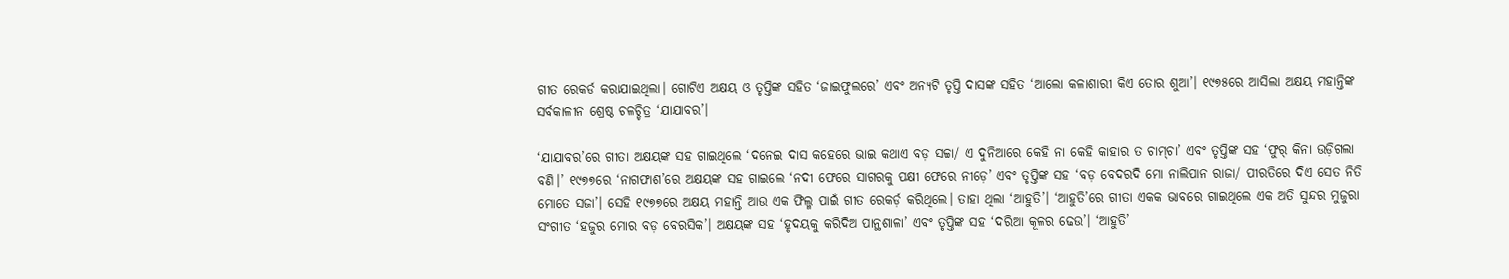ଗୀତ ରେକର୍ଡ କରାଯାଇଥିଲା। ଗୋଟିଏ ଅକ୍ଷୟ ଓ ତୃପ୍ତିଙ୍କ ସହିତ ‘ଜାଇଫୁଲରେ’ ଏବଂ ଅନ୍ୟଟି ତୃପ୍ତି ଦାସଙ୍କ ସହିତ ‘ଆଲୋ କଳାଶାରୀ କିଏ ତୋର ଶୁଆ’। ୧୯୭୫ରେ ଆସିଲା ଅକ୍ଷୟ ମହାନ୍ତିଙ୍କ ସର୍ବକାଳୀନ ଶ୍ରେଷ୍ଠ ଚଳଚ୍ଚିତ୍ର ‘ଯାଯାବର’।

‘ଯାଯାବର’ରେ ଗୀତା ଅକ୍ଷୟଙ୍କ ସହ ଗାଇଥିଲେ ‘ଦନେଇ ଦାସ କହେରେ ଭାଇ କଥାଏ ବଡ଼ ସଚ୍ଚା/ ଏ ଦୁନିଆରେ କେହି ନା କେହି କାହାର ତ ଚାମ୍‌ଚା’ ଏବଂ ତୃପ୍ତିଙ୍କ ସହ ‘ଫୁର୍ କିନା ଉଡ଼ିଗଲା ବଣି।’ ୧୯୭୭ରେ ‘ନାଗଫାଶ’ରେ ଅକ୍ଷୟଙ୍କ ସହ ଗାଇଲେ ‘ନଦୀ ଫେରେ ସାଗରକୁ ପକ୍ଷୀ ଫେରେ ନୀଡ଼େ’ ଏବଂ ତୃପ୍ତିଙ୍କ ସହ ‘ବଡ଼ ବେଦରଦି ମୋ ନାଲିପାନ ରାଜା/ ପୀରତିରେ ଦିଏ ସେତ ନିତି ମୋତେ ସଜା’। ସେହି ୧୯୭୭ରେ ଅକ୍ଷୟ ମହାନ୍ତି ଆଉ ଏକ ଫିଲ୍ମ ପାଇଁ ଗୀତ ରେକର୍ଡ଼ କରିଥିଲେ। ତାହା ଥିଲା ‘ଆହୁତି’। ‘ଆହୁତି’ରେ ଗୀତା ଏକକ ଭାବରେ ଗାଇଥିଲେ ଏକ ଅତି ସୁନ୍ଦର ମୁଜୁରା ସଂଗୀତ ‘ହଜୁର ମୋର ବଡ଼ ବେରସିକ’। ଅକ୍ଷୟଙ୍କ ସହ ‘ହୃଦୟକୁ କରିଦିଅ ପାନ୍ଥଶାଳା’ ଏବଂ ତୃପ୍ତିଙ୍କ ସହ ‘ଦରିଆ କୂଳର ଢେଉ’। ‘ଆହୁତି’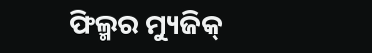ଫିଲ୍ମର ମ୍ୟୁଜିକ୍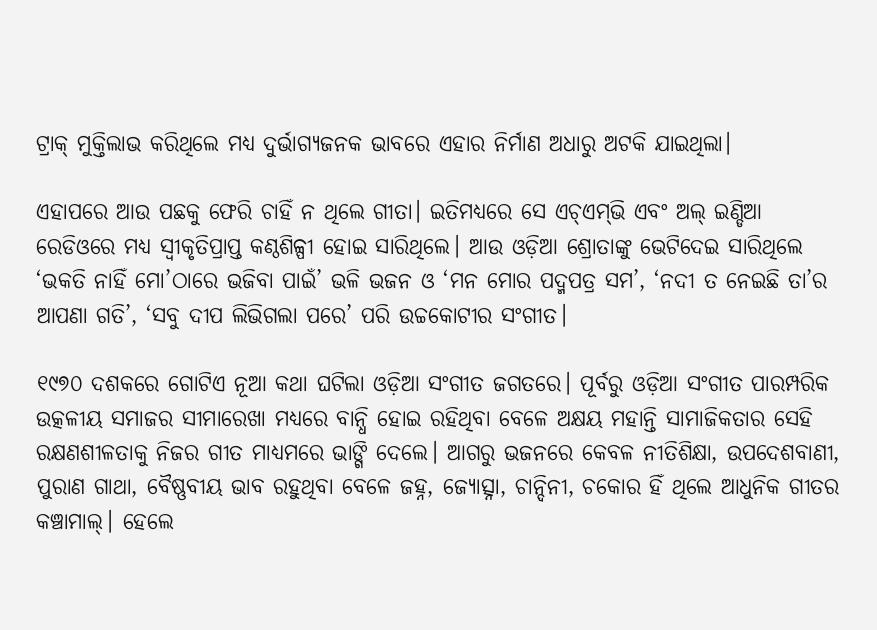ଟ୍ରାକ୍ ମୁକ୍ତିଲାଭ କରିଥିଲେ ମଧ୍ୟ ଦୁର୍ଭାଗ୍ୟଜନକ ଭାବରେ ଏହାର ନିର୍ମାଣ ଅଧାରୁ ଅଟକି ଯାଇଥିଲା।

ଏହାପରେ ଆଉ ପଛକୁ ଫେରି ଚାହିଁ ନ ଥିଲେ ଗୀତା। ଇତିମଧ୍ୟରେ ସେ ଏଚ୍ଏମ୍‌ଭି ଏବଂ ଅଲ୍ ଇଣ୍ଡିଆ ରେଡିଓରେ ମଧ୍ୟ ସ୍ୱୀକୃତିପ୍ରାପ୍ତ କଣ୍ଠଶିଳ୍ପୀ ହୋଇ ସାରିଥିଲେ। ଆଉ ଓଡ଼ିଆ ଶ୍ରୋତାଙ୍କୁ ଭେଟିଦେଇ ସାରିଥିଲେ ‘ଭକତି ନାହିଁ ମୋ’ଠାରେ ଭଜିବା ପାଇଁ’ ଭଳି ଭଜନ ଓ ‘ମନ ମୋର ପଦ୍ମପତ୍ର ସମ’, ‘ନଦୀ ତ ନେଇଛି ତା’ର ଆପଣା ଗତି’, ‘ସବୁ ଦୀପ ଲିଭିଗଲା ପରେ’ ପରି ଉଚ୍ଚକୋଟୀର ସଂଗୀତ।

୧୯୭୦ ଦଶକରେ ଗୋଟିଏ ନୂଆ କଥା ଘଟିଲା ଓଡ଼ିଆ ସଂଗୀତ ଜଗତରେ। ପୂର୍ବରୁ ଓଡ଼ିଆ ସଂଗୀତ ପାରମ୍ପରିକ ଉତ୍କଳୀୟ ସମାଜର ସୀମାରେଖା ମଧ୍ୟରେ ବାନ୍ଧି ହୋଇ ରହିଥିବା ବେଳେ ଅକ୍ଷୟ ମହାନ୍ତି ସାମାଜିକତାର ସେହି ରକ୍ଷଣଶୀଳତାକୁ ନିଜର ଗୀତ ମାଧ୍ୟମରେ ଭାଙ୍ଗି ଦେଲେ। ଆଗରୁ ଭଜନରେ କେବଳ ନୀତିଶିକ୍ଷା, ଉପଦେଶବାଣୀ, ପୁରାଣ ଗାଥା, ବୈଷ୍ଣବୀୟ ଭାବ ରହୁଥିବା ବେଳେ ଜହ୍ନ, ଜ୍ୟୋତ୍ସ୍ନା, ଚାନ୍ଦିନୀ, ଚକୋର ହିଁ ଥିଲେ ଆଧୁନିକ ଗୀତର କଞ୍ଚାମାଲ୍। ହେଲେ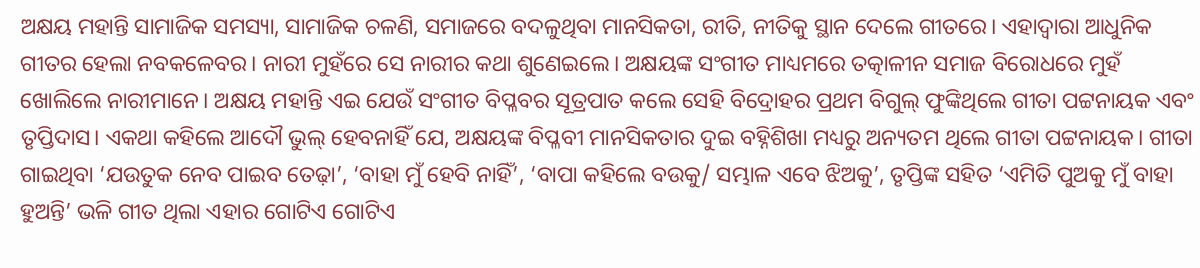ଅକ୍ଷୟ ମହାନ୍ତି ସାମାଜିକ ସମସ୍ୟା, ସାମାଜିକ ଚଳଣି, ସମାଜରେ ବଦଳୁଥିବା ମାନସିକତା, ରୀତି, ନୀତିକୁ ସ୍ଥାନ ଦେଲେ ଗୀତରେ। ଏହାଦ୍ୱାରା ଆଧୁନିକ ଗୀତର ହେଲା ନବକଳେବର। ନାରୀ ମୁହଁରେ ସେ ନାରୀର କଥା ଶୁଣେଇଲେ। ଅକ୍ଷୟଙ୍କ ସଂଗୀତ ମାଧ୍ୟମରେ ତତ୍କାଳୀନ ସମାଜ ବିରୋଧରେ ମୁହଁ ଖୋଲିଲେ ନାରୀମାନେ। ଅକ୍ଷୟ ମହାନ୍ତି ଏଇ ଯେଉଁ ସଂଗୀତ ବିପ୍ଳବର ସୂତ୍ରପାତ କଲେ ସେହି ବିଦ୍ରୋହର ପ୍ରଥମ ବିଗୁଲ୍ ଫୁଙ୍କିଥିଲେ ଗୀତା ପଟ୍ଟନାୟକ ଏବଂ ତୃପ୍ତିଦାସ। ଏକଥା କହିଲେ ଆଦୌ ଭୁଲ୍ ହେବନାହିଁ ଯେ, ଅକ୍ଷୟଙ୍କ ବିପ୍ଳବୀ ମାନସିକତାର ଦୁଇ ବହ୍ନିଶିଖା ମଧ୍ୟରୁ ଅନ୍ୟତମ ଥିଲେ ଗୀତା ପଟ୍ଟନାୟକ। ଗୀତା ଗାଇଥିବା ‘ଯଉତୁକ ନେବ ପାଇବ ତେଢ଼ା’, ‘ବାହା ମୁଁ ହେବି ନାହିଁ’, ‘ବାପା କହିଲେ ବଉକୁ/ ସମ୍ଭାଳ ଏବେ ଝିଅକୁ’, ତୃପ୍ତିଙ୍କ ସହିତ ‘ଏମିତି ପୁଅକୁ ମୁଁ ବାହା ହୁଅନ୍ତି’ ଭଳି ଗୀତ ଥିଲା ଏହାର ଗୋଟିଏ ଗୋଟିଏ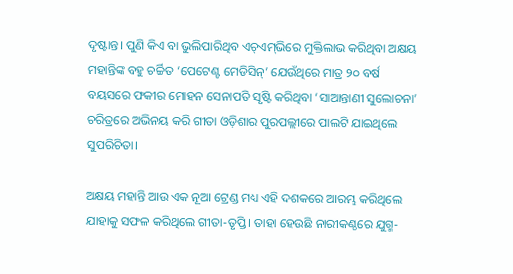ଦୃଷ୍ଟାନ୍ତ। ପୁଣି କିଏ ବା ଭୁଲିପାରିଥିବ ଏଚ୍ଏମ୍‌ଭିରେ ମୁକ୍ତିଲାଭ କରିଥିବା ଅକ୍ଷୟ ମହାନ୍ତିଙ୍କ ବହୁ ଚର୍ଚ୍ଚିତ ‘ପେଟେଣ୍ଟ ମେଡିସିନ୍’ ଯେଉଁଥିରେ ମାତ୍ର ୨୦ ବର୍ଷ ବୟସରେ ଫକୀର ମୋହନ ସେନାପତି ସୃଷ୍ଟି କରିଥିବା ‘ସାଆନ୍ତାଣୀ ସୁଲୋଚନା’ ଚରିତ୍ରରେ ଅଭିନୟ କରି ଗୀତା ଓଡ଼ିଶାର ପୁରପଲ୍ଲୀରେ ପାଲଟି ଯାଇଥିଲେ ସୁପରିଚିତା।

ଅକ୍ଷୟ ମହାନ୍ତି ଆଉ ଏକ ନୂଆ ଟ୍ରେଣ୍ଡ ମଧ୍ୟ ଏହି ଦଶକରେ ଆରମ୍ଭ କରିଥିଲେ ଯାହାକୁ ସଫଳ କରିଥିଲେ ଗୀତା-ତୃପ୍ତି। ତାହା ହେଉଛି ନାରୀକଣ୍ଠରେ ଯୁଗ୍ମ-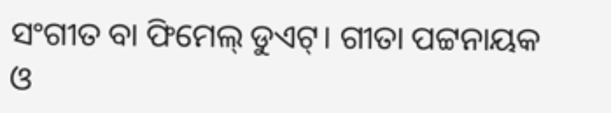ସଂଗୀତ ବା ଫିମେଲ୍ ଡୁଏଟ୍। ଗୀତା ପଟ୍ଟନାୟକ ଓ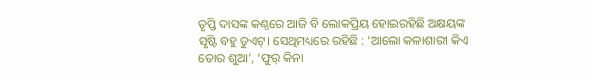ତୃପ୍ତି ଦାସଙ୍କ କଣ୍ଠରେ ଆଜି ବି ଲୋକପ୍ରିୟ ହୋଇରହିଛି ଅକ୍ଷୟଙ୍କ ସୃଷ୍ଟି ବହୁ ଡୁଏଟ୍। ସେଥିମଧ୍ୟରେ ରହିଛି : ‘ଆଲୋ କଳାଶାରୀ କିଏ ତୋର ଶୁଆ’, ‘ଫୁର୍‌ କିନା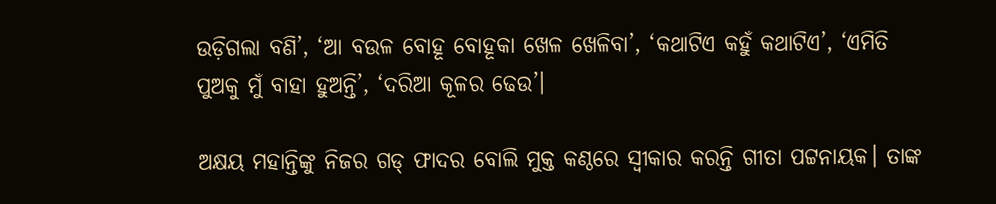ଉଡ଼ିଗଲା ବଣି’, ‘ଆ ବଉଳ ବୋହୂ ବୋହୂକା ଖେଳ ଖେଳିବା’, ‘କଥାଟିଏ କହୁଁ କଥାଟିଏ’, ‘ଏମିତି ପୁଅକୁ ମୁଁ ବାହା ହୁଅନ୍ତି’, ‘ଦରିଆ କୂଳର ଢେଉ’।

ଅକ୍ଷୟ ମହାନ୍ତିଙ୍କୁ ନିଜର ଗଡ୍‌ ଫାଦର ବୋଲି ମୁକ୍ତ କଣ୍ଠରେ ସ୍ୱୀକାର କରନ୍ତି ଗୀତା ପଟ୍ଟନାୟକ। ତାଙ୍କ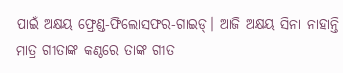ପାଇଁ ଅକ୍ଷୟ ଫ୍ରେଣ୍ଡ-ଫିଲୋସଫର-ଗାଇଡ୍। ଆଜି ଅକ୍ଷୟ ସିନା ନାହାନ୍ତି ମାତ୍ର ଗୀତାଙ୍କ କଣ୍ଠରେ ତାଙ୍କ ଗୀତ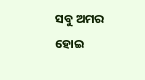ସବୁ ଅମର ହୋଇ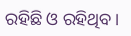ରହିଛି ଓ ରହିଥିବ।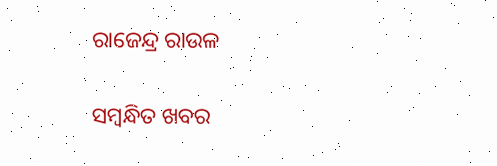ରାଜେନ୍ଦ୍ର ରାଉଳ

ସମ୍ବନ୍ଧିତ ଖବର